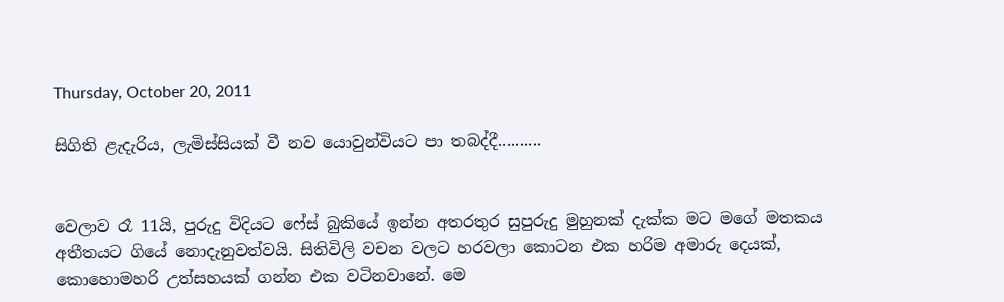Thursday, October 20, 2011

සිගිති ළැදැරිය, ලැමිස්සියක් වී නව යොවුන්වියට පා තබද්දී..........


වෙලාව රෑ 11යි, පුරුදු විදියට ෆේස් බුකියේ ඉන්න අතරතුර සුපුරුදු මුහුනක් දැක්ක මට මගේ මතකය අතීතයට ගියේ නොදැනුවත්වයි. සිතිවිලි වචන වලට හරවලා කොටන එක හරිම අමාරු දෙයක්, කොහොමහරි උත්සහයක් ගන්න එක වටිනවානේ. මෙ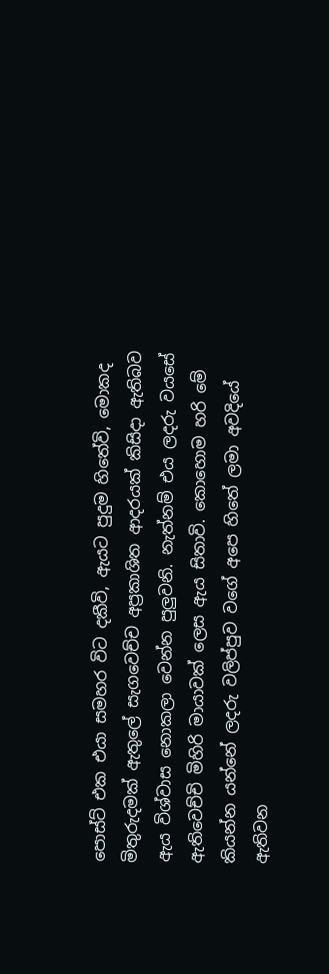පොස්ට් එක එයා සමහර විට දකීවි, ඇයට පුදුම හිතේවි, මොකද මිතුරුදමක් ඇතුලේ සැගවෙච්ච අප්‍රකාශිත ආදරයක් කිසිදා ඇතිබව ඇය විශ්වාස නොකලා වෙන්න පුලුවනි. නැත්නම් එය ලදරු වයසේ ඇතිවෙච්චි මිහිරි මායාවක් ලෙස ඇය සිතාවි. කොහොම හරි මේ කියන්න යන්නේ ලදරු වලිප්පුව වගේ අපෙ හිතේ ලමා අවදියේ ඇතිවන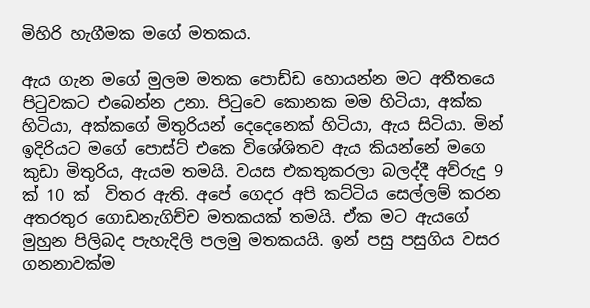මිහිරි හැගීමක මගේ මතකය.

ඇය ගැන මගේ මුලම මතක පොඩ්ඩ හොයන්න මට අතීතයෙ පිටුවකට එබෙන්න උනා. පිටුවෙ කොනක මම හිටියා, අක්ක හිටියා, අක්කගේ මිතුරියන් දෙදෙනෙක් හිටියා, ඇය සිටියා. මින් ඉදිරියට මගේ පොස්ට් එකෙ විශේශිතව ඇය කියන්නේ මගෙ කුඩා මිතුරිය, ඇයම තමයි. වයස එකතුකරලා බලද්දී අව්රුදු 9 ක් 10 ක්  විතර ඇති. අපේ ගෙදර අපි කට්ටිය සෙල්ලම් කරන අතරතුර ගොඩනැගිච්ච මතකයක් තමයි. ඒක මට ඇයගේ මුහුන පිලිබද පැහැදිලි පලමු මතකයයි. ඉන් පසු පසුගිය වසර ගනනාවක්ම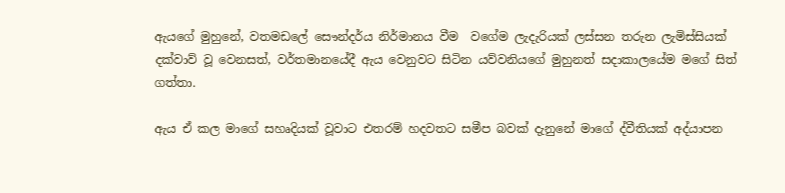ඇයගේ මුහුනේ, වතමඩලේ සෞන්දර්ය නිර්මානය වීම  වගේම ලැදැරියක් ලස්සන තරුන ලැමිස්සියක් දක්වාව් වූ වෙනසත්, වර්තමානයේදී ඇය වෙනුවට සිටින යව්වනියගේ මුහුනත් සදාකාලයේම මගේ සිත් ගත්තා.

ඇය ඒ කල මාගේ සහෘදියක් වූවාට එතරම් හදවතට සමීප බවක් දැනුනේ මාගේ ද්වීතියක් අද්යාපන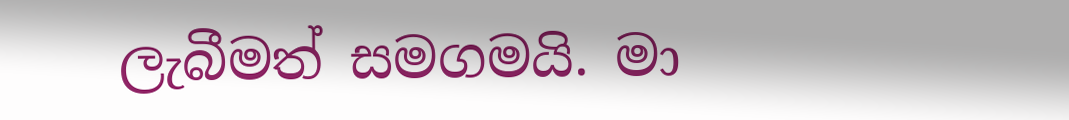ලැබීමත් සමගමයි. මා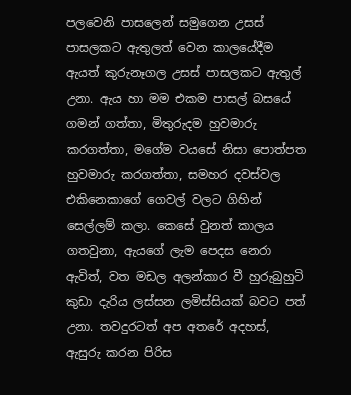පලවෙනි පාසලෙන් සමුගෙන උසස් පාසලකට ඇතුලත් වෙන කාලයේදීම ඇයත් කුරුනෑගල උසස් පාසලකට ඇතුල් උනා. ඇය හා මම එකම පාසල් බසයේ ගමන් ගත්තා, මිතුරුදම හුවමාරු කරගත්තා, මගේම වයසේ නිසා පොත්පත හුවමාරු කරගත්තා, සමහර දවස්වල එකිනෙකාගේ ගෙවල් වලට ගිහින් සෙල්ලම් කලා. කෙසේ වුනත් කාලය ගතවුනා, ඇයගේ ලැම පෙදස නෙරා ඇවිත්, වත මඩල අලන්කාර වී හුරුබුහුටි කුඩා දැරිය ලස්සන ලමිස්සියක් බවට පත් උනා. තවදුරටත් අප අතරේ අදහස්, ඇසුරු කරන පිරිස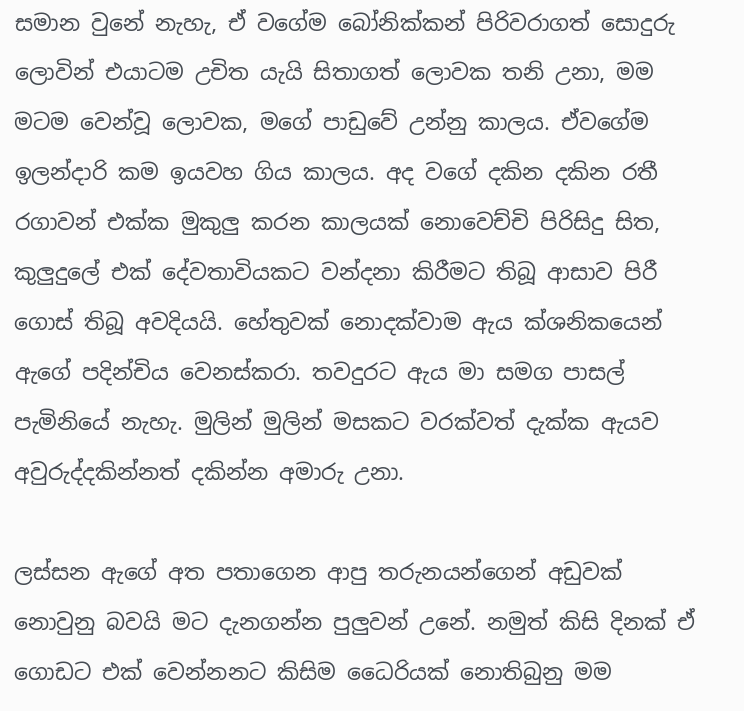සමාන වුනේ නැහැ, ඒ වගේම බෝනික්කන් පිරිවරාගත් සොදුරු ලොවින් එයාටම උචිත යැයි සිතාගත් ලොවක තනි උනා, මම මටම වෙන්වූ ලොවක, මගේ පාඩුවේ උන්නු කාලය. ඒවගේම ඉලන්දාරි කම ඉයවහ ගිය කාලය. අද වගේ දකින දකින රතී රගාවන් එක්ක මුකුලු කරන කාලයක් නොවෙච්චි පිරිසිදු සිත, කුලුදුලේ එක් දේවතාවියකට වන්දනා කිරීමට තිබූ ආසාව පිරී ගොස් තිබූ අවදියයි. හේතුවක් නොදක්වාම ඇය ක්ශනිකයෙන් ඇගේ පදින්චිය වෙනස්කරා. තවදුරට ඇය මා සමග පාසල් පැමිනියේ නැහැ. මුලින් මුලින් මසකට වරක්වත් දැක්ක ඇයව අවුරුද්දකින්නත් දකින්න අමාරු උනා.

ලස්සන ඇගේ අත පතාගෙන ආපු තරුනයන්ගෙන් අඩුවක් නොවුනු බවයි මට දැනගන්න පුලුවන් උනේ. නමුත් කිසි දිනක් ඒ ගොඩට එක් වෙන්නනට කිසිම ධෛරියක් නොතිබුනු මම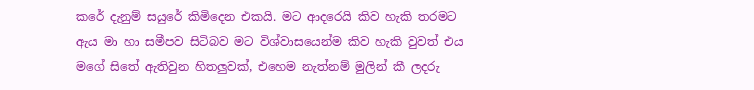කරේ දැනුම් සයුරේ කිමිදෙන එකයි. මට ආදරෙයි කිව හැකි තරමට ඇය මා හා සමීපව සිටිබව මට විශ්වාසයෙන්ම කිව හැකි වුවත් එය මගේ සිතේ ඇතිවුන හිතලුවක්, එහෙම නැත්නම් මුලින් කී ලදරු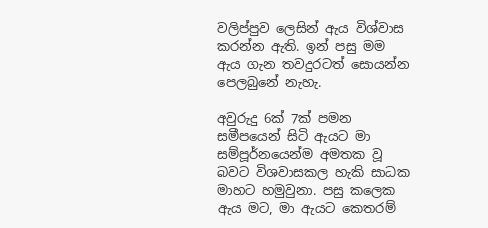වලිප්පුව ලෙසින් ඇය විශ්වාස කරන්න ඇති. ඉන් පසු මම ඇය ගැන තවදුරටත් සොයන්න පෙලබුනේ නැහැ.

අවුරුදු 6ක් 7ක් පමන සමීපයෙන් සිටි ඇයට මා සම්පූර්නයෙන්ම අමතක වූ බවට විශවාසකල හැකි සාධක මාහට හමුවුනා. පසු කලෙක ඇය මට, මා ඇයට කෙතරම්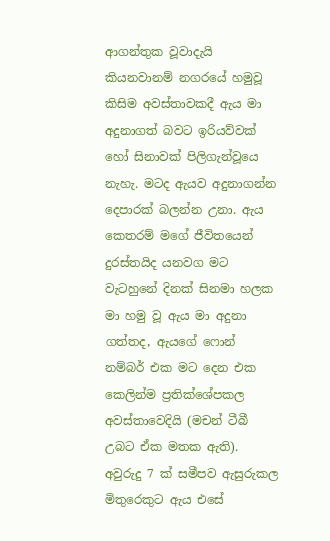ආගන්තුක වූවාදැයි කියනවානම් නගරයේ හමුවූ කිසිම අවස්තාවකදී ඇය මා අදුනාගත් බවට ඉරියව්වක් හෝ සිනාවක් පිලිගැන්වූයෙ නැහැ. මටද ඇයව අදුනාගන්න දෙපාරක් බලන්න උනා. ඇය කෙතරම් මගේ ජීවිතයෙන් දුරස්තයිද යනවග මට වැටහුනේ දිනක් සිනමා හලක මා හමු වූ ඇය මා අදුනා ගත්තද, ඇයගේ ෆොන් නම්බර් එක මට දෙන එක කෙලින්ම ප්‍රතික්ශේපකල අවස්තාවෙදියි (මචන් ටීබී උබට ඒක මතක ඇති). අවුරුදු 7 ක් සමීපව ඇසුරුකල මිතුරෙකුට ඇය එසේ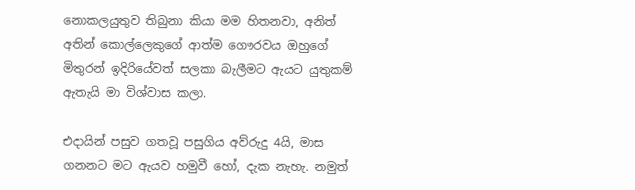නොකලයුතුව තිබුනා කියා මම හිතනවා, අනිත් අතින් කොල්ලෙකුගේ ආත්ම ගෞරවය ඔහුගේ මිතුරන් ඉදිරියේවත් සලකා බැලීමට ඇයට යුතුකම් ඇතැයි මා විශ්වාස කලා.

එදායින් පසුව ගතවූ පසුගිය අව්රුදු 4යි, මාස ගනනට මට ඇයව හමුවී හෝ, දැක නැහැ. නමුත්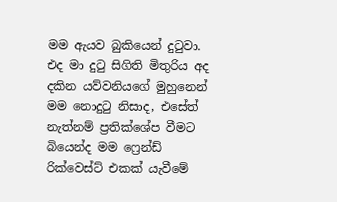මම ඇයව බුකියෙන් දුටුවා. එද මා දුටු සිගිති මිතුරිය අද දකින යව්වනියගේ මුහුනෙන් මම නොදුටු නිසාද, එසේත් නැත්නම් ප්‍රතික්ශේප වීමට බියෙන්ද මම ෆ්‍රෙන්ඩ් රික්වෙස්ට් එකක් යැවීමේ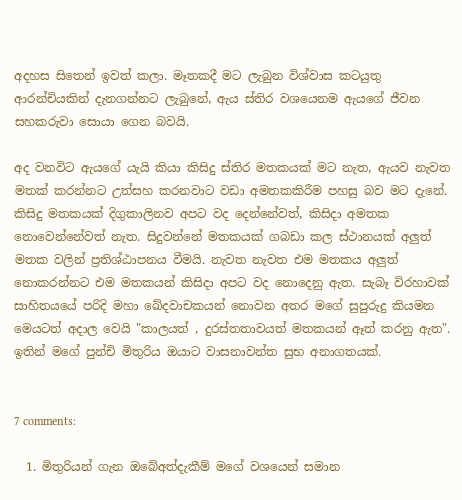අදහස සිතෙන් ඉවත් කලා. මෑතකදී මට ලැබුන විශ්වාස කටයුතු ආරන්චියකින් දැනගන්නට ලැබුනේ, ඇය ස්තිර වශයෙනම ඇයගේ ජීවන සහකරුවා සොයා ගෙන බවයි.

අද වනවිට ඇයගේ යැයි කියා කිසිදු ස්තිර මතකයක් මට නැත, ඇයව නැවත මතක් කරන්නට උත්සහ කරනවාට වඩා අමතකකිරීම පහසු බව මට දැනේ. කිසිදු මතකයක් දිගුකාලිනව අපට වද දෙන්නේවත්, කිසිදා අමතක නොවෙන්නේවත් නැත. සිදුවන්නේ මතකයක් ගබඩා කල ස්ථානයක් අලුත් මතක වලින් ප්‍රතිශ්ඨාපනය වීමයි. නැවත නැවත එම මතකය අලුත් නොකරන්නට එම මතකයන් කිසිදා අපට වද නොදෙනු ඇත. සැබෑ විරහාවක් සාහිත‍යයේ පරිදි මහා ඛේදවාචකයන් නොවන අතර මගේ සුපුරුදු කියමන මෙයටත් අදාල වෙයි "කාලයත් , දුරස්තතාවයත් මතකයන් ඈත් කරනු ඇත". ඉතින් මගේ පුන්චි මිතුරිය ඔයාට වාසනාවන්ත සුභ අනාගතයක්.


7 comments:

  1. මිතුරියන් ගැන ඔබේඅත්දැකීම් මගේ වශයෙන් සමාන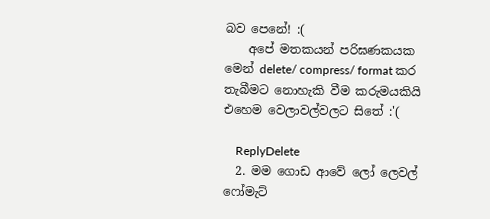බව පෙනේ! :(
    අපේ මතකයන් පරිඝණකයක මෙන් delete/ compress/ format කර තැබීමට නොහැකි වීම කරුමයකියි එහෙම වෙලාවල්වලට සිතේ :'(

    ReplyDelete
  2. මම ගොඩ ආවේ ලෝ ලෙවල් ෆෝමැට්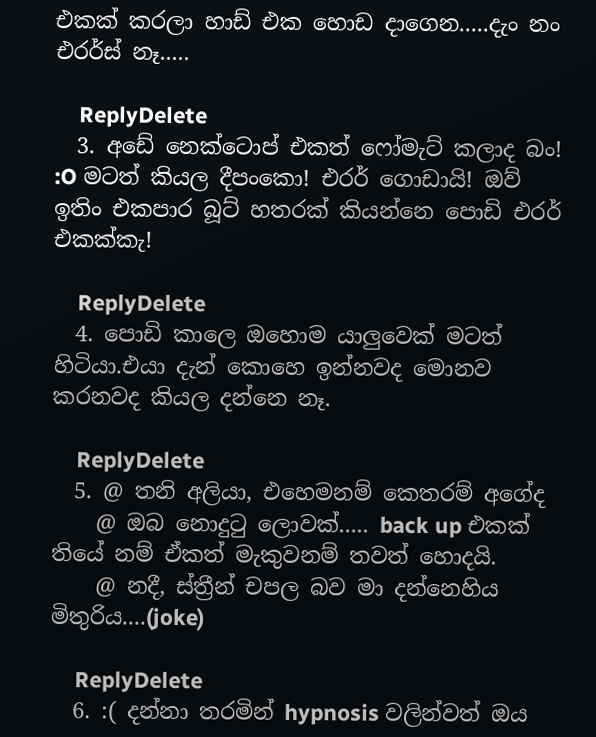එකක් කරලා හාඩ් එක හොඩ දාගෙන.....දැං නං එරර්ස් නෑ.....

    ReplyDelete
  3. අඩේ නෙක්ටොප් එකත් ෆෝමැට් කලාද බං! :O මටත් කියල දීපංකො! එරර් ගොඩායි! ඔව් ඉතිං එකපාර බූට් හතරක් කියන්නෙ පොඩි එරර් එකක්කැ!

    ReplyDelete
  4. පොඩි කාලෙ ඔහොම යාලුවෙක් මටත් හිටියා.එයා දැන් කොහෙ ඉන්නවද මොනව කරනවද කියල දන්නෙ නෑ.

    ReplyDelete
  5. @ තනි අලියා, එහෙමනම් කෙතරම් අගේද
    @ ඔබ නොදු‍ටු ලොවක්..... back up එකක් තියේ නම් ඒකත් මැකුවනම් තවත් හොදයි.
    @ නදී, ස්ත්‍රීන් චපල බව මා දන්නෙහිය මිතුරිය....(joke)

    ReplyDelete
  6. :( දන්නා තරමින් hypnosis වලින්වත් ඔය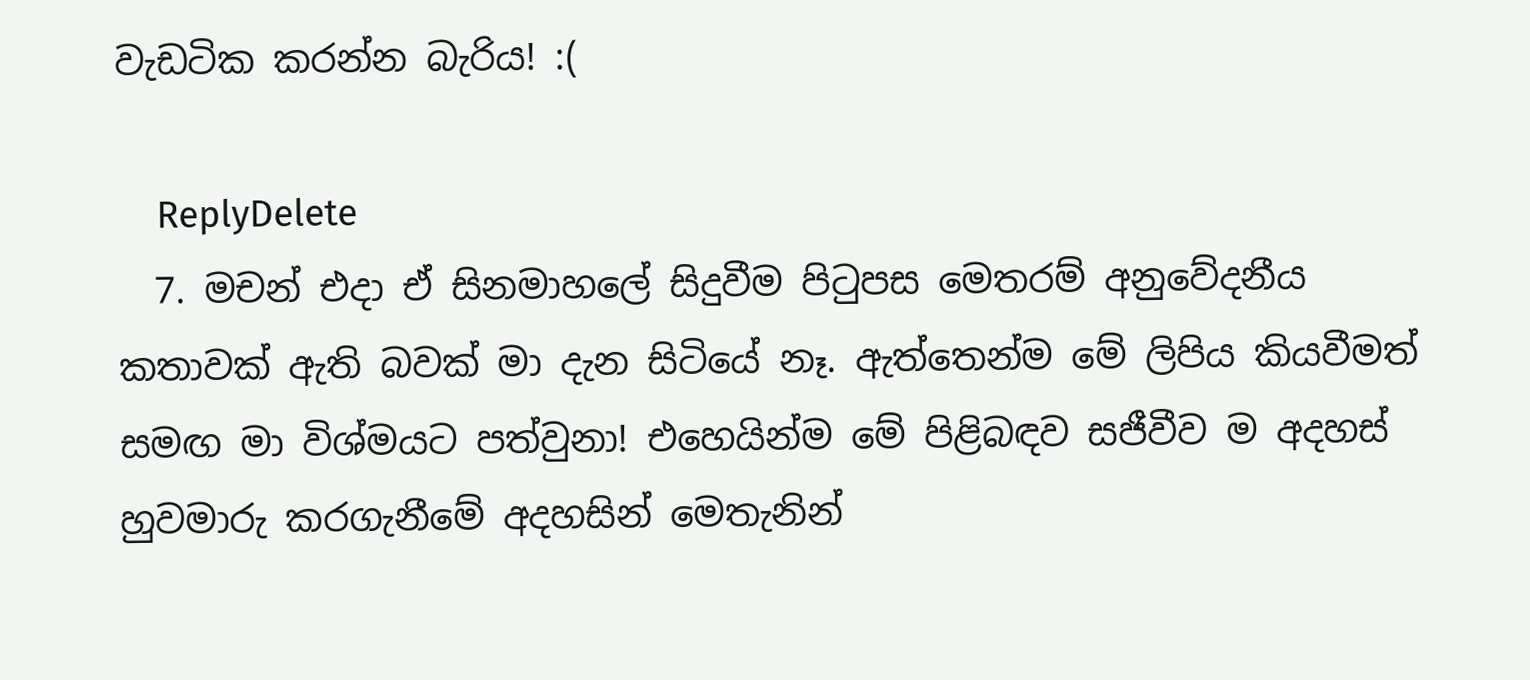වැඩටික කරන්න බැරිය! :(

    ReplyDelete
  7. මචන් එදා ඒ සිනමාහලේ සිදුවීම පිටුපස මෙතරම් අනුවේදනීය කතාවක් ඇති බවක් මා දැන සිටියේ නෑ. ඇත්තෙන්ම මේ ලිපිය කියවීමත් සමඟ මා විශ්මයට පත්වුනා! එහෙයින්ම මේ පිළිබඳව සජීවීව ම අදහස් හුවමාරු කරගැනීමේ අදහසින් මෙතැනින්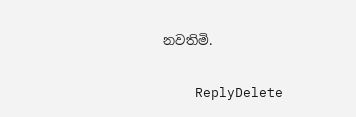නවතිමි.

    ReplyDelete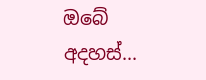ඔබේ අදහස්...